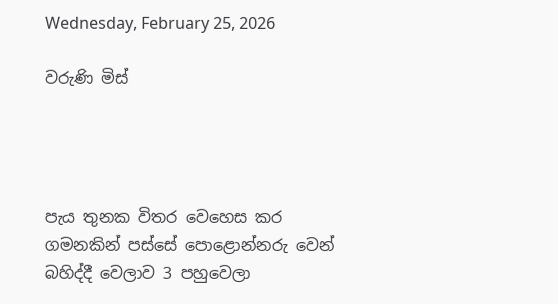Wednesday, February 25, 2026

වරුණි මිස්




පැය තුනක විතර වෙහෙස කර ගමනකින් පස්සේ පොළොන්නරු වෙන් බහිද්දී වෙලාව 3 පහුවෙලා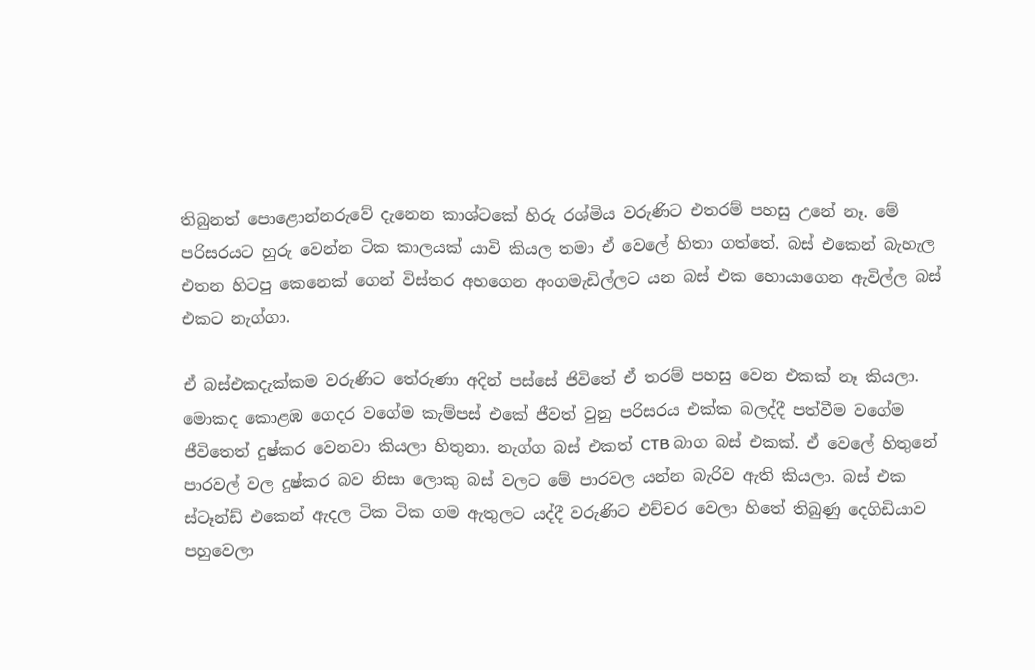තිබුනත් පොළොන්නරුවේ දැනෙන කාශ්ටකේ හිරු රශ්මිය වරුණිට එතරම් පහසු උනේ නෑ. මේ පරිසරයට හුරු වෙන්න ටික කාලයක් යාවි කියල තමා ඒ වෙලේ හිතා ගත්තේ. බස් එකෙන් බැහැල එතන හිටපු කෙනෙක් ගෙන් විස්තර අහගෙන අංගමැඩිල්ලට යන බස් එක හොයාගෙන ඇවිල්ල බස් එකට නැග්ගා.

ඒ බස්එකදැක්කම වරුණිට තේරුණා අදින් පස්සේ ජිවිතේ ඒ තරම් පහසු වෙන එකක් නෑ කියලා. මොකද කොළඹ ගෙදර වගේම කැම්පස් එකේ ජීවත් වුනු පරිසරය එක්ක බලද්දී පත්වීම වගේම ජීවිතෙත් දුෂ්කර වෙනවා කියලා හිතුනා. නැග්ග බස් එකත් CTB බාග බස් එකක්. ඒ වෙලේ හිතුනේ පාරවල් වල දුෂ්කර බව නිසා ලොකු බස් වලට මේ පාරවල යන්න බැරිව ඇති කියලා. බස් එක ස්ටෑන්ඩ් එකෙන් ඇදල ටික ටික ගම ඇතුලට යද්දී වරුණිට එච්චර වෙලා හිතේ තිබුණු දෙගිඩියාව පහුවෙලා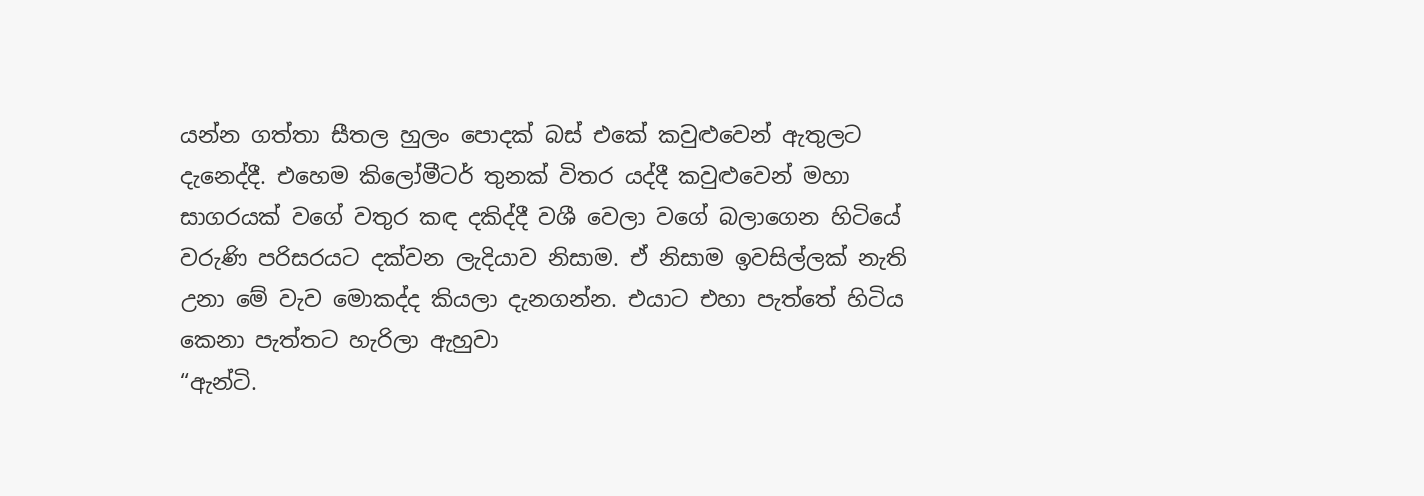යන්න ගත්තා සීතල හුලං පොදක් බස් එකේ කවුළුවෙන් ඇතුලට දැනෙද්දී. එහෙම කිලෝමීටර් තුනක් විතර යද්දී කවුළුවෙන් මහා සාගරයක් වගේ වතුර කඳ දකිද්දී වශී වෙලා වගේ බලාගෙන හිටියේ වරුණි පරිසරයට දක්වන ලැදියාව නිසාම. ඒ නිසාම ඉවසිල්ලක් නැති උනා මේ වැව මොකද්ද කියලා දැනගන්න. එයාට එහා පැත්තේ හිටිය කෙනා පැත්තට හැරිලා ඇහුවා
“ඇන්ටි.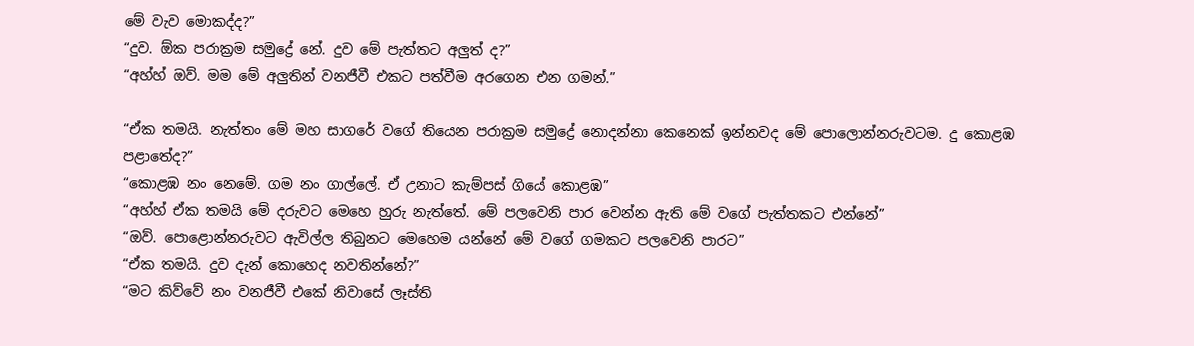මේ වැව මොකද්ද?”
“දුව. ඕක පරාක්‍රම සමුද්‍රේ නේ. දුව මේ පැත්තට අලුත් ද?”
“අහ්හ් ඔව්. මම මේ අලුතින් වනජීවී එකට පත්වීම අරගෙන එන ගමන්.”

“ඒක තමයි. නැත්තං මේ මහ සාගරේ වගේ තියෙන පරාක්‍රම සමුද්‍රේ නොදන්නා කෙනෙක් ඉන්නවද මේ පොලොන්නරුවටම. දු කොළඹ පළාතේද?”
“කොළඹ නං නෙමේ. ගම නං ගාල්ලේ. ඒ උනාට කැම්පස් ගියේ කොළඹ”
“අහ්හ් ඒක තමයි මේ දරුවට මෙහෙ හුරු නැත්තේ. මේ පලවෙනි පාර වෙන්න ඇති මේ වගේ පැත්තකට එන්නේ”
“ඔව්. පොළොන්නරුවට ඇවිල්ල තිබුනට මෙහෙම යන්නේ මේ වගේ ගමකට පලවෙනි පාරට”
“ඒක තමයි. දුව දැන් කොහෙද නවතින්නේ?”
“මට කිව්වේ නං වනජීවී එකේ නිවාසේ ලෑස්ති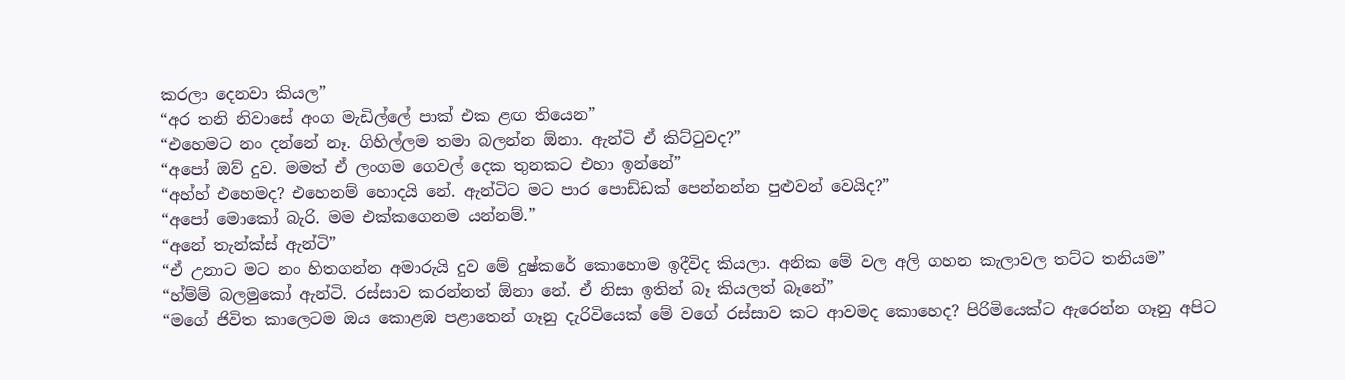කරලා දෙනවා කියල”
“අර තනි නිවාසේ අංග මැඩිල්ලේ පාක් එක ළඟ තියෙන”
“එහෙමට නං දන්නේ නෑ. ගිහිල්ලම තමා බලන්න ඕනා. ඇන්ටි ඒ කිට්ටුවද?”
“අපෝ ඔව් දුව. මමත් ඒ ලංගම ගෙවල් දෙක තුනකට එහා ඉන්නේ”
“අහ්හ් එහෙමද? එහෙනම් හොදයි නේ. ඇන්ටිට මට පාර පොඩ්ඩක් පෙන්නන්න පුළුවන් වෙයිද?”
“අපෝ මොකෝ බැරි. මම එක්කගෙනම යන්නම්.”
“අනේ තැන්ක්ස් ඇන්ටි”
“ඒ උනාට මට නං හිතගන්න අමාරුයි දුව මේ දුෂ්කරේ කොහොම ඉදීවිද කියලා. අනික මේ වල අලි ගහන කැලාවල තට්ට තනියම”
“හ්ම්ම් බලමුකෝ ඇන්ටි. රස්සාව කරන්නත් ඕනා නේ. ඒ නිසා ඉතින් බෑ කියලත් බෑනේ”
“මගේ ජිවිත කාලෙටම ඔය කොළඹ පළාතෙන් ගෑනු දැරිවියෙක් මේ වගේ රස්සාව කට ආවමද කොහෙද? පිරිමියෙක්ට ඇරෙන්න ගෑනු අපිට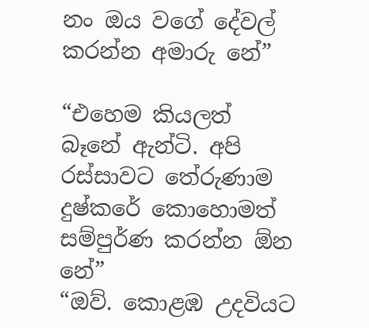නං ඔය වගේ දේවල් කරන්න අමාරු නේ”

“එහෙම කියලත් බෑනේ ඇන්ටි. අපි රස්සාවට තේරුණාම දුෂ්කරේ කොහොමත් සම්පුර්ණ කරන්න ඕන නේ”
“ඔව්. කොළඹ උදවියට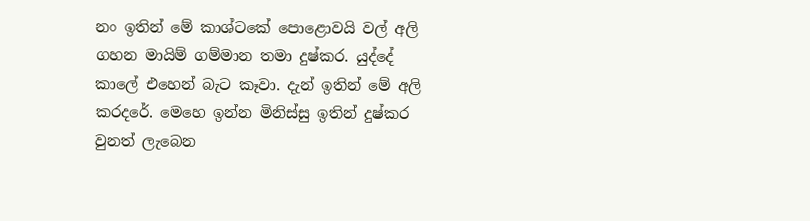නං ඉතින් මේ කාශ්ටකේ පොළොවයි වල් අලි ගහන මායිම් ගම්මාන තමා දුෂ්කර. යුද්දේ කාලේ එහෙන් බැට කෑවා. දැන් ඉතින් මේ අලි කරදරේ. මෙහෙ ඉන්න මිනිස්සු ඉතින් දුෂ්කර වුනත් ලැබෙන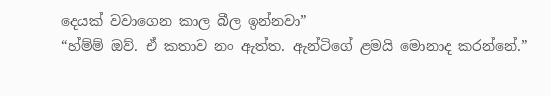දෙයක් වවාගෙන කාල බීල ඉන්නවා”
“හ්ම්ම් ඔව්. ඒ කතාව නං ඇත්ත. ඇන්ටිගේ ළමයි මොනාද කරන්නේ.”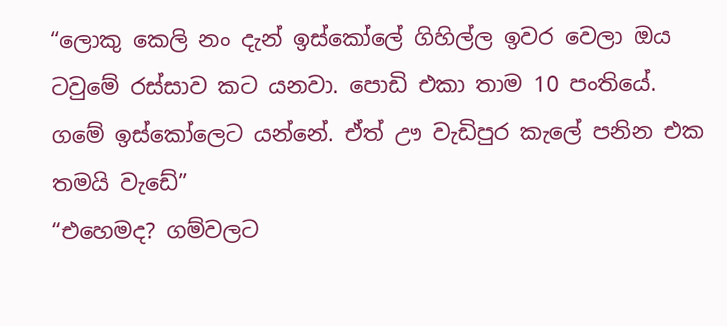“ලොකු කෙලි නං දැන් ඉස්කෝලේ ගිහිල්ල ඉවර වෙලා ඔය ටවුමේ රස්සාව කට යනවා. පොඩි එකා තාම 10 පංතියේ. ගමේ ඉස්කෝලෙට යන්නේ. ඒත් ඌ වැඩිපුර කැලේ පනින එක තමයි වැඩේ”
“එහෙමද? ගම්වලට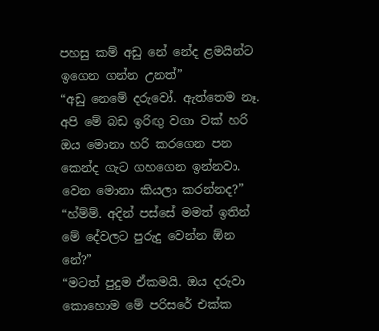පහසු කම් අඩු නේ නේද ළමයින්ට ඉගෙන ගන්න උනත්”
“අඩු නෙමේ දරුවෝ. ඇත්තෙම නෑ. අපි මේ බඩ ඉරිඟු වගා වක් හරි ඔය මොනා හරි කරගෙන පන කෙන්ද ගැට ගහගෙන ඉන්නවා. වෙන මොනා කියලා කරන්නද?”
“හ්ම්ම්. අදින් පස්සේ මමත් ඉතින් මේ දේවලට පුරුදු වෙන්න ඕන නේ?”
“මටත් පුදුම ඒකමයි. ඔය දරුවා කොහොම මේ පරිසරේ එක්ක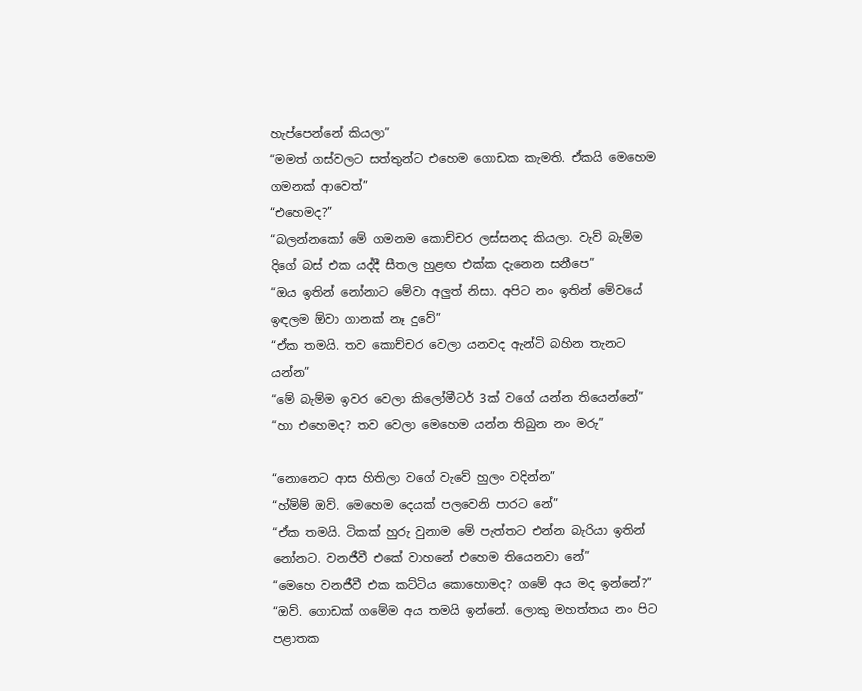හැප්පෙන්නේ කියලා”
“මමත් ගස්වලට සත්තුන්ට එහෙම ගොඩක කැමති. ඒකයි මෙහෙම ගමනක් ආවෙත්”
“එහෙමද?”
“බලන්නකෝ මේ ගමනම කොච්චර ලස්සනද කියලා. වැව් බැම්ම දිගේ බස් එක යද්දී සීතල හුළඟ එක්ක දැනෙන සනීපෙ”
“ඔය ඉතින් නෝනාට මේවා අලුත් නිසා. අපිට නං ඉතින් මේවයේ ඉඳලම ඕවා ගානක් නෑ දුවේ”
“ඒක තමයි. තව කොච්චර වෙලා යනවද ඇන්ටි බහින තැනට යන්න”
“මේ බැම්ම ඉවර වෙලා කිලෝමීටර් 3ක් වගේ යන්න තියෙන්නේ”
“හා එහෙමද? තව වෙලා මෙහෙම යන්න තිබුන නං මරු”

“නොනෙට ආස හිතිලා වගේ වැවේ හුලං වදින්න”
“හ්ම්ම් ඔව්. මෙහෙම දෙයක් පලවෙනි පාරට නේ”
“ඒක තමයි. ටිකක් හුරු වුනාම මේ පැත්තට එන්න බැරියා ඉතින් නෝනට. වනජීවී එකේ වාහනේ එහෙම තියෙනවා නේ”
“මෙහෙ වනජීවී එක කට්ටිය කොහොමද? ගමේ අය මද ඉන්නේ?”
“ඔව්. ගොඩක් ගමේම අය තමයි ඉන්නේ. ලොකු මහත්තය නං පිට පළාතක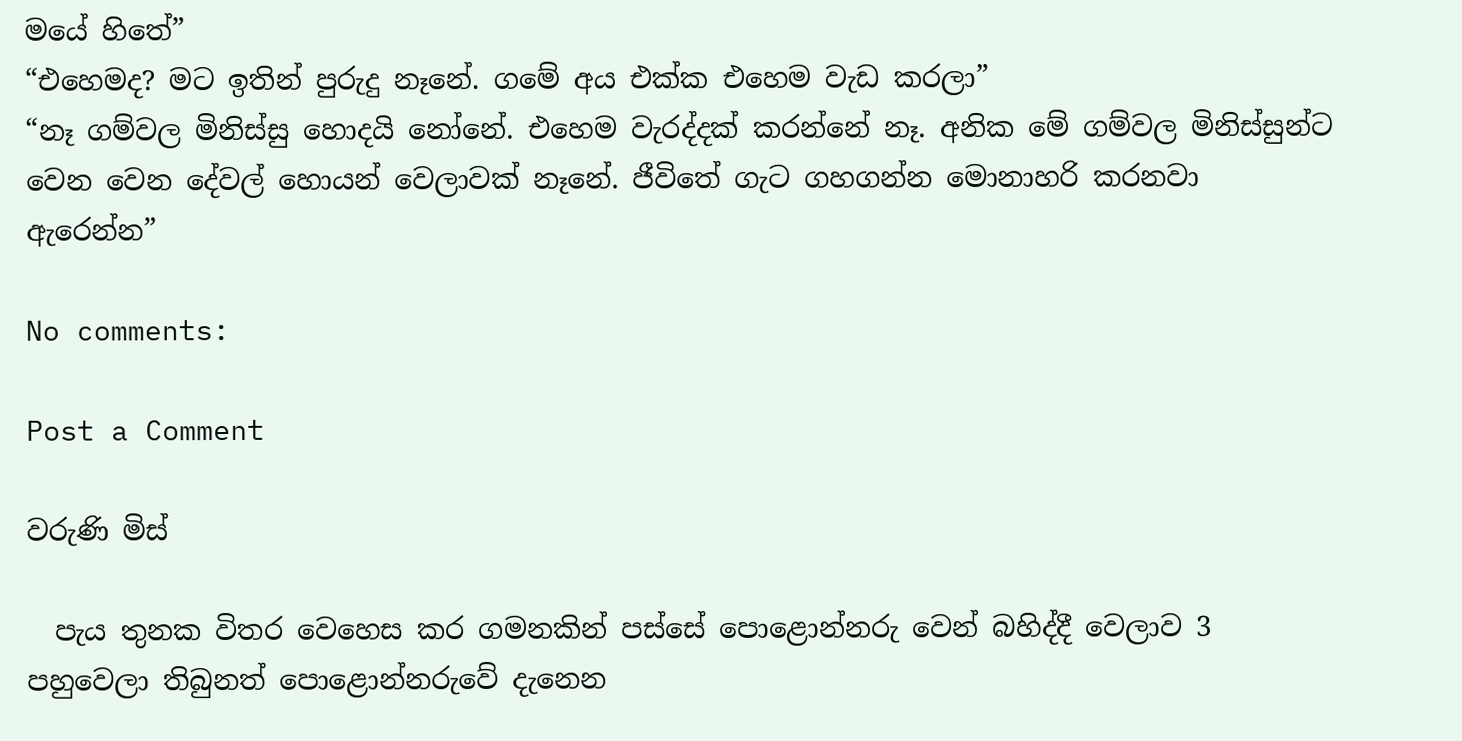මයේ හිතේ”
“එහෙමද? මට ඉතින් පුරුදු නෑනේ. ගමේ අය එක්ක එහෙම වැඩ කරලා”
“නෑ ගම්වල මිනිස්සු හොදයි නෝනේ. එහෙම වැරද්දක් කරන්නේ නෑ. අනික මේ ගම්වල මිනිස්සුන්ට වෙන වෙන දේවල් හොයන් වෙලාවක් නෑනේ. ජීවිතේ ගැට ගහගන්න මොනාහරි කරනවා ඇරෙන්න”

No comments:

Post a Comment

වරුණි මිස්

  පැය තුනක විතර වෙහෙස කර ගමනකින් පස්සේ පොළොන්නරු වෙන් බහිද්දී වෙලාව 3 පහුවෙලා තිබුනත් පොළොන්නරුවේ දැනෙන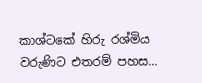කාශ්ටකේ හිරු රශ්මිය වරුණිට එතරම් පහස...